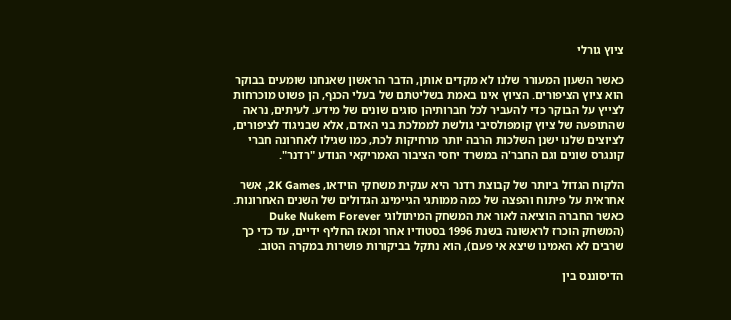ציוץ גורלי

כאשר השעון המעורר שלנו לא מקדים אותן, הדבר הראשון שאנחנו שומעים בבוקר הוא ציוץ הציפורים. הציוץ אינו באמת בשליטתם של בעלי הכנף, הן פשוט מוכרחות לצייץ על הבוקר כדי להעביר לכל חברותיהן סוגים שונים של מידע. לעיתים, נראה שהתופעה של ציוץ קומפולסיבי גולשת לממלכת בני האדם, אלא שבניגוד לציפורים, לציוצים שלנו ישנן השלכות הרבה יותר מרחיקות לכת, כמו שגילו לאחרונה חברי קונגרס שונים וגם החבר'ה במשרד יחסי הציבור האמריקאי הנודע "רדנר".

הלקוח הגדול ביותר של קבוצת רדנר היא ענקית משחקי הוידאו, 2K Games, אשר אחראית על פיתוח והפצה של כמה ממותגי הגיימינג הגדולים של השנים האחרונות. כאשר החברה הוציאה לאור את המשחק המיתולוגי Duke Nukem Forever (המשחק הוכרז לראשונה בשנת 1996 בסטודיו אחר ומאז החליף ידיים, עד כדי כך שרבים לא האמינו שיצא אי פעם), הוא נתקל בביקורות פושרות במקרה הטוב.

הדיסוננס בין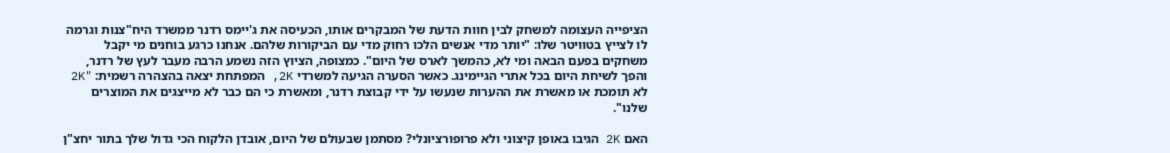הציפייה העצומה למשחק לבין חוות הדעת של המבקרים אותו, הכעיסה את ג'יימס רדנר ממשרד היח"צנות וגרמה לו לצייץ בטוויטר שלו: "יותר מדי אנשים הלכו רחוק מדי עם הביקורות שלהם. אנחנו כרגע בוחנים מי יקבל משחקים בפעם הבאה ומי לא, כהמשך לארס של היום". כמצופה, הציוץ הזה נשמע הרבה מעבר לעץ של רדנר, והפך לשיחת היום בכל אתרי הגיימינג. כאשר הסערה הגיעה למשרדי 2K, המפתחת יצאה בהצהרה רשמית: "2K לא תומכת או מאשרת את ההערות שנעשו על ידי קבוצת רדנר, ומאשרת כי הם כבר לא מייצגים את המוצרים שלנו".

האם 2K הגיבו באופן קיצוני ולא פרופורציונלי? מסתמן שבעולם של היום, אובדן הלקוח הכי גדול שלך בתור יחצ"ן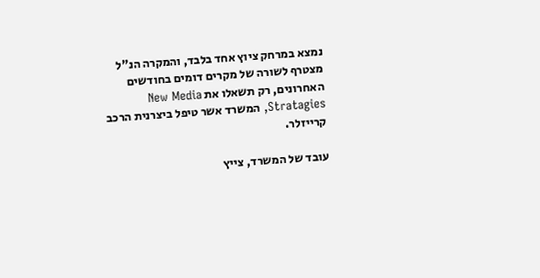נמצא במרחק ציוץ אחד בלבד, והמקרה הנ"ל מצטרף לשורה של מקרים דומים בחודשים האחרונים, רק תשאלו את New Media Stratagies, המשרד אשר טיפל ביצרנית הרכב קרייזלר.

עובד של המשרד, צייץ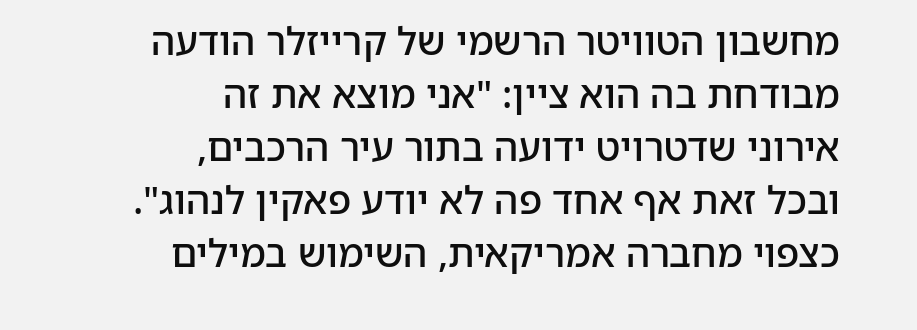מחשבון הטוויטר הרשמי של קרייזלר הודעה מבודחת בה הוא ציין: "אני מוצא את זה אירוני שדטרויט ידועה בתור עיר הרכבים, ובכל זאת אף אחד פה לא יודע פאקין לנהוג". כצפוי מחברה אמריקאית, השימוש במילים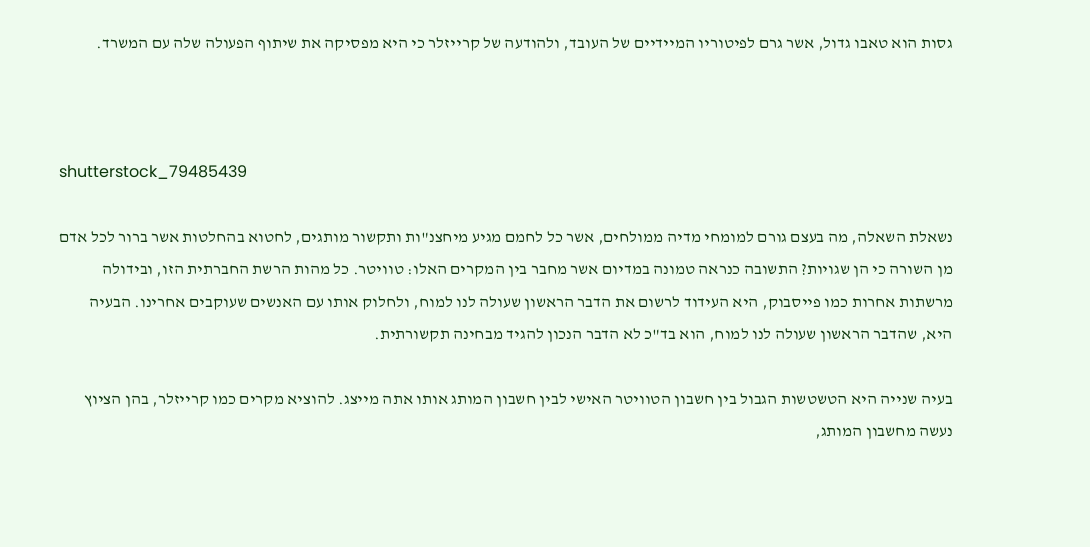גסות הוא טאבו גדול, אשר גרם לפיטוריו המיידיים של העובד, ולהודעה של קרייזלר כי היא מפסיקה את שיתוף הפעולה שלה עם המשרד.



shutterstock_79485439

נשאלת השאלה, מה בעצם גורם למומחי מדיה ממולחים, אשר כל לחמם מגיע מיחצנ"ות ותקשור מותגים, לחטוא בהחלטות אשר ברור לכל אדם מן השורה כי הן שגויות? התשובה כנראה טמונה במדיום אשר מחבר בין המקרים האלו: טוויטר. כל מהות הרשת החברתית הזו, ובידולה מרשתות אחרות כמו פייסבוק, היא העידוד לרשום את הדבר הראשון שעולה לנו למוח, ולחלוק אותו עם האנשים שעוקבים אחרינו. הבעיה היא, שהדבר הראשון שעולה לנו למוח, הוא בד"כ לא הדבר הנכון להגיד מבחינה תקשורתית.

בעיה שנייה היא הטשטשות הגבול בין חשבון הטוויטר האישי לבין חשבון המותג אותו אתה מייצג. להוציא מקרים כמו קרייזלר, בהן הציוץ נעשה מחשבון המותג,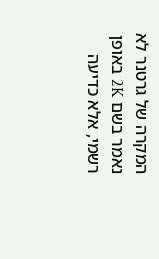המקרה של גרטנר לא נאמר בשם 2K באופן רשמי, אלא כדיעה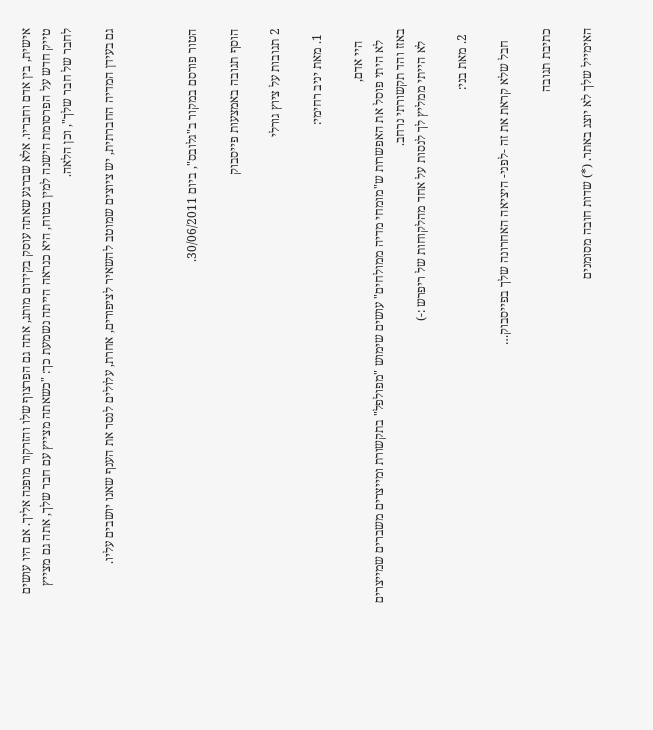אישית, בין אדם וחבריו. אלא שברגע שאתה עוסק בקידום מותג, אתה גם הפרצוף שלו והזרקור מופנה אליך. אם היו עושים טייק חדש על הפרסומת הישנה למין בטוח, היא כנראה הייתה נשמעת כך: "כשאתה מצייץ עם חבר שלך, אתה גם מצייץ לחבר של חבר שלך", וכן הלאה.

גם בעידן המדיה החברתית, יש ציוצים שמוטב להשאיר לציפורים, אחרת, עלולים לנסר את הענף שאנו יושבים עליו.



הטור פורסם במקור ב"גלובס", ביום 30/06/2011.

הוסף תגובה באמצעות פייסבוק

2 תגובות על ציוץ גורלי

  1. מאת יניב רחימי:

    היי אדם,
    לא היתי פוסל את האפשרות ש"מומחי מדיה ממולחים" עושים שימוש "מפולפל" בתקשורת ומייצרים משברים שמייצרים באזז והד תקשורתי נרחב.
    לא הייתי ממליץ לך לנסות על אחד מהלקוחות של ריפרש :-)

  2. מאת בני:

    חבל שלא קראת את זה -לפני- היציאה האחרונה שלך בפייסבוק…

כתיבת תגובה

האימייל שלך לא יוצג באתר. (*) שדות חובה מסומנים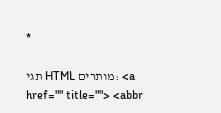*

תגי HTML מותרים: <a href="" title=""> <abbr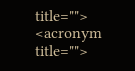title=""> <acronym title="">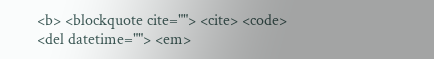<b> <blockquote cite=""> <cite> <code> <del datetime=""> <em>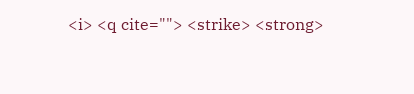<i> <q cite=""> <strike> <strong>